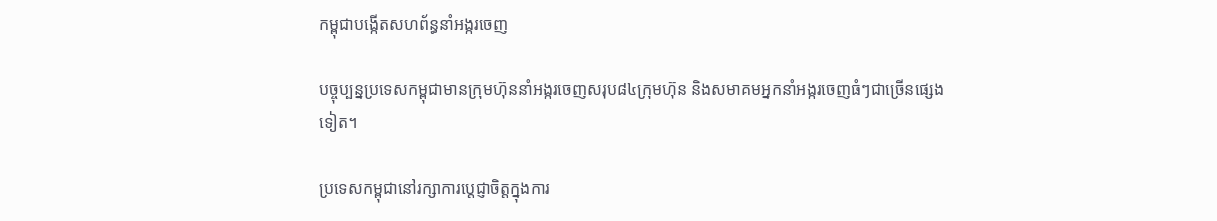កម្ពុជាបង្កើតសហព័ន្ធនាំអង្ករចេញ

បច្ចុប្បន្នប្រទេសកម្ពុជាមានក្រុមហ៊ុននាំអង្ករចេញសរុប៨៤ក្រុមហ៊ុន និងសមាគមអ្នកនាំអង្ករចេញធំៗជាច្រើនផ្សេងទៀត។

ប្រទេសកម្ពុជានៅរក្សាការប្តេជ្ញាចិត្តក្នុងការ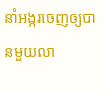នាំអង្ករចេញឲ្យបានមួយលា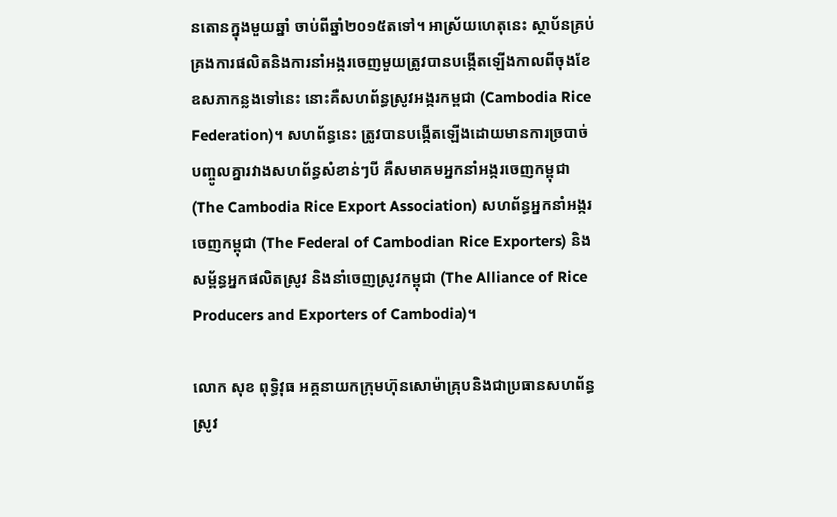នតោនក្នុងមួយឆ្នាំ ចាប់ពីឆ្នាំ២០១៥តទៅ។ អាស្រ័យហេតុនេះ ស្ថាប័នគ្រប់គ្រងការផលិតនិងការនាំអង្ករចេញមួយត្រូវបានបង្កើតឡើងកាលពីចុងខែឧសភាកន្លងទៅនេះ នោះគឺសហព័ន្ធស្រូវអង្ករកម្ពជា (Cambodia Rice Federation)។ សហព័ន្ធនេះ ត្រូវបានបង្កើតឡើងដោយមានការច្របាច់បញ្ចូលគ្នារវាងសហព័ន្ធសំខាន់ៗបី គឺសមាគមអ្នកនាំអង្ករចេញកម្ពុជា (The Cambodia Rice Export Association) សហព័ន្ធអ្នកនាំអង្ករចេញកម្ពុជា (The Federal of Cambodian Rice Exporters) និងសម្ព័ន្ធអ្នកផលិតស្រូវ និងនាំចេញស្រូវកម្ពុជា (The Alliance of Rice Producers and Exporters of Cambodia)។

លោក សុខ ពុទ្ធិវុធ អគ្គនាយកក្រុមហ៊ុនសោម៉ាគ្រុបនិងជាប្រធានសហព័ន្ធស្រូវ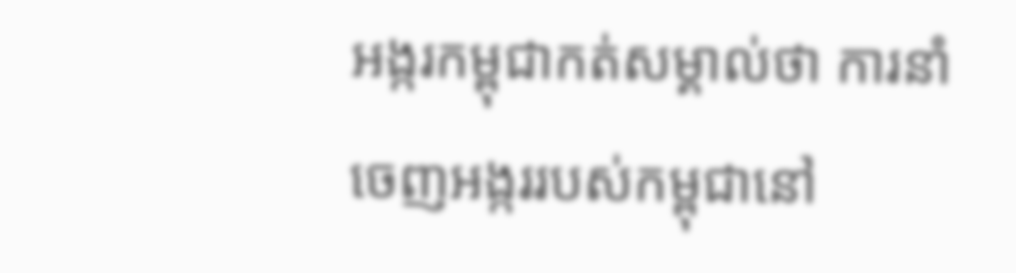អង្ករកម្ពុជាកត់សម្គាល់ថា ការនាំចេញអង្កររបស់កម្ពុជានៅ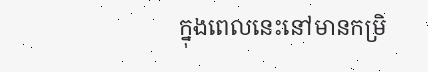ក្នុងពេលនេះនៅមានកម្រិ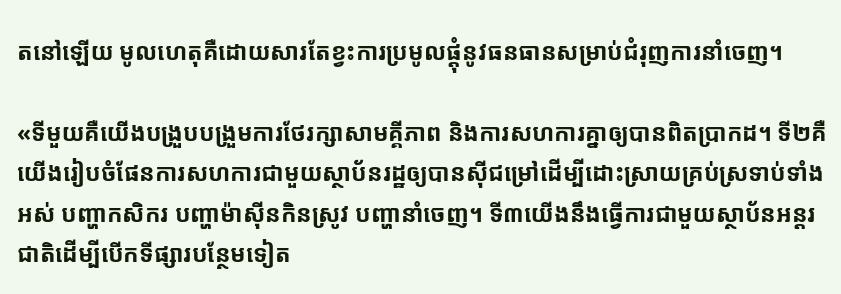តនៅឡើយ មូលហេតុគឺដោយសារតែខ្វះការប្រមូលផ្តុំនូវធនធានសម្រាប់ជំរុញការនាំចេញ។

«ទីមួយគឺយើងបង្រួបបង្រួមការថែរក្សាសាមគ្គីភាព និងការសហការគ្នាឲ្យបានពិតប្រាកដ។ ទី២គឺយើងរៀបចំផែនការសហការជាមួយស្ថាប័នរដ្ឋឲ្យបានស៊ីជម្រៅដើម្បីដោះស្រាយគ្រប់ស្រទាប់ទាំងអស់ បញ្ហាកសិករ បញ្ហាម៉ាស៊ីនកិនស្រូវ បញ្ហានាំចេញ។ ទី៣យើងនឹងធ្វើការជាមួយស្ថាប័នអន្តរជាតិដើម្បីបើកទីផ្សារបន្ថែមទៀត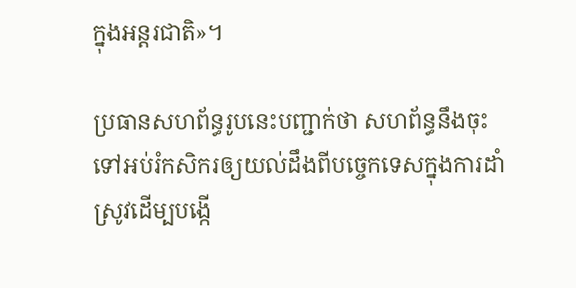ក្នុងអន្តរជាតិ»។

ប្រធានសហព័ន្ធរូបនេះបញ្ជាក់ថា សហព័ន្ធនឹងចុះទៅអប់រំកសិករឲ្យយល់ដឹងពីបច្ចេកទេសក្នុងការដាំស្រូវដើម្បបង្កើ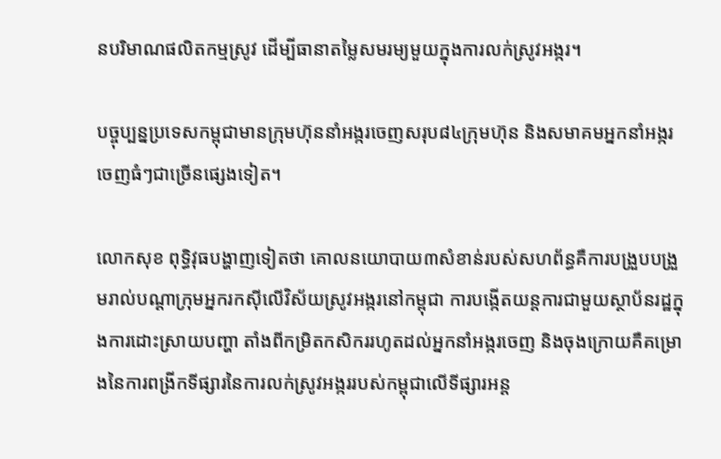នបរិមាណផលិតកម្មស្រូវ ដើម្បីធានាតម្លៃសមរម្យមួយក្នុងការលក់ស្រូវអង្ករ។

បច្ចុប្បន្នប្រទេសកម្ពុជាមានក្រុមហ៊ុននាំអង្ករចេញសរុប៨៤ក្រុមហ៊ុន និងសមាគមអ្នកនាំអង្ករចេញធំៗជាច្រើនផ្សេងទៀត។

លោកសុខ ពុទ្ធិវុធបង្ហាញទៀតថា គោលនយោបាយ៣សំខាន់របស់សហព័ន្ធគឺការបង្រួបបង្រួមរាល់បណ្តាក្រុមអ្នករកស៊ីលើវិស័យស្រូវអង្ករនៅកម្ពុជា ការបង្កើតយន្តការជាមួយស្ថាប័នរដ្ឋក្នុងការដោះស្រាយបញ្ហា តាំងពីកម្រិតកសិកររហូតដល់អ្នកនាំអង្ករចេញ និងចុងក្រោយគឺគម្រោងនៃការពង្រីកទីផ្សារនៃការលក់ស្រូវអង្កររបស់កម្ពុជាលើទីផ្សារអន្ត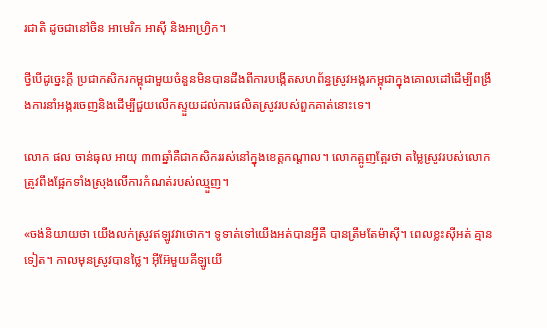រជាតិ ដូចជានៅចិន អាមេរិក អាស៊ី និងអាហ្រ្វិក។

ថ្វីបើដូច្នេះក្តី ប្រជាកសិករកម្ពុជាមួយចំនួនមិនបានដឹងពីការបង្កើតសហព័ន្ធស្រូវអង្ករកម្ពុជាក្នុងគោលដៅដើម្បីពង្រឹងការនាំអង្ករចេញនិងដើម្បីជួយលើកស្ទួយដល់ការផលិតស្រូវរបស់ពួកគាត់នោះទេ។

លោក ផល ចាន់ធុល អាយុ ៣៣ឆ្នាំគឺជាកសិកររស់នៅក្នុងខេត្តកណ្តាល។ លោកត្អូញត្អែរថា តម្លៃស្រូវរបស់លោកត្រូវពឹងផ្អែកទាំងស្រុងលើការកំណត់របស់ឈ្មួញ។

«ចង់និយាយថា យើងលក់ស្រូវឥឡូវវាថោក។ ទូទាត់ទៅយើងអត់បានអ្វីគឺ បានត្រឹមតែម៉ាស៊ី។ ពេលខ្លះស៊ីអត់ គ្មានទៀត។ កាលមុនស្រូវបានថ្លៃ។ អ៊ីអ៊ែមួយគីឡូយើ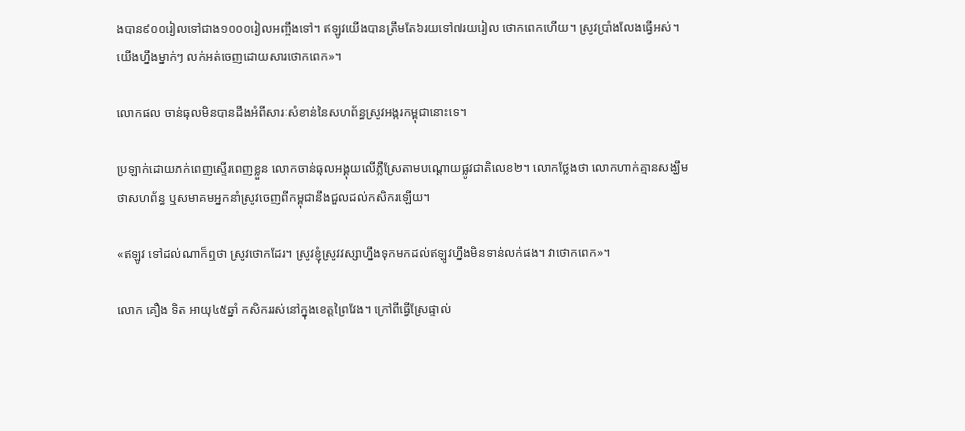ងបាន៩០០រៀលទៅជាង១០០០រៀលអញ្ចឹងទៅ។ ឥឡូវយើងបានត្រឹមតែ៦រយទៅ៧រយរៀល ថោកពេកហើយ។ ស្រូវប្រាំងលែងធ្វើអស់។ យើងហ្នឹងម្នាក់ៗ លក់អត់ចេញដោយសារថោកពេក»។

លោកផល ចាន់ធុលមិនបានដឹងអំពីសារៈសំខាន់នៃសហព័ន្ធស្រូវអង្ករកម្ពុជានោះទេ។

ប្រឡាក់ដោយភក់ពេញស្ទើរពេញខ្លួន លោកចាន់ធុលអង្គុយលើភ្លឺស្រែតាមបណ្តោយផ្លូវជាតិលេខ២។ លោកថ្លែងថា លោកហាក់គ្មានសង្ឃឹមថាសហព័ន្ធ ឬសមាគមអ្នកនាំស្រូវចេញពីកម្ពុជានឹងជួលដល់កសិករឡើយ។

«ឥឡូវ ទៅដល់ណាក៏ឮថា ស្រូវថោកដែរ។ ស្រូវខ្ញុំស្រូវវស្សាហ្នឹងទុកមកដល់ឥឡូវហ្នឹងមិនទាន់លក់ផង។ វាថោកពេក»។

លោក គឿង ទិត អាយុ៤៥ឆ្នាំ កសិកររស់នៅក្នុងខេត្តព្រៃវែង។ ក្រៅពីធ្វើស្រែផ្ទាល់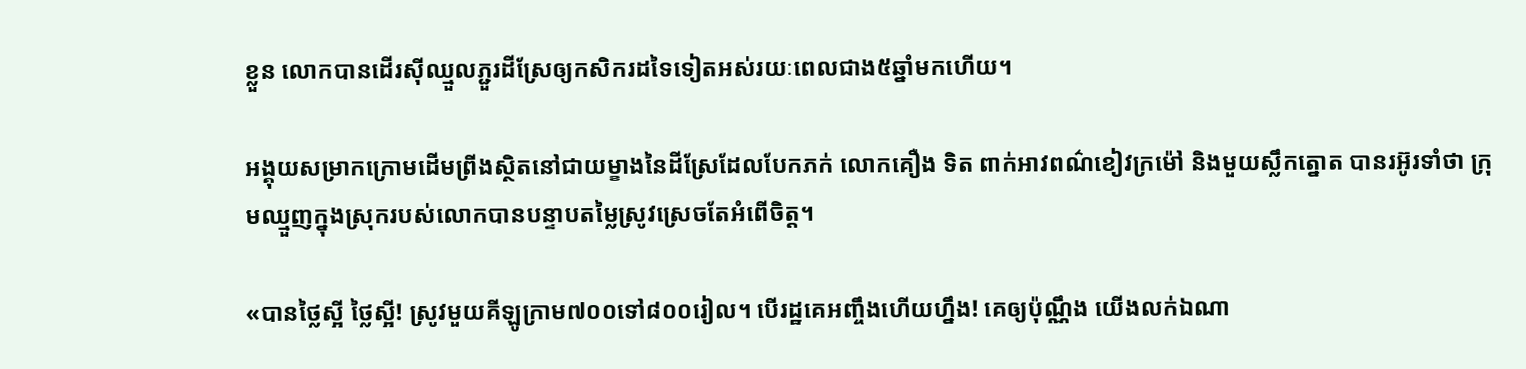ខ្លួន លោកបានដើរស៊ីឈ្មួលភ្ជួរដីស្រែឲ្យកសិករដទៃទៀតអស់រយៈពេលជាង៥ឆ្នាំមកហើយ។

អង្គុយសម្រាកក្រោមដើមព្រីងស្ថិតនៅជាយម្ខាងនៃដីស្រែដែលបែកភក់ លោកគឿង ទិត ពាក់អាវពណ៌ខៀវក្រម៉ៅ និងមួយស្លឹកត្នោត បានរអ៊ូរទាំថា ក្រុមឈ្មួញក្នុងស្រុករបស់លោកបានបន្ទាបតម្លៃស្រូវស្រេចតែអំពើចិត្ត។

«បានថ្លៃស្អី ថ្លៃស្អី! ស្រូវមួយគីឡូក្រាម៧០០ទៅ៨០០រៀល។ បើរដ្ឋគេអញ្ចឹងហើយហ្នឹង! គេឲ្យប៉ុណ្ណឹង យើងលក់ឯណា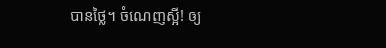បានថ្លៃ។ ចំណេញស្អី! ឲ្យ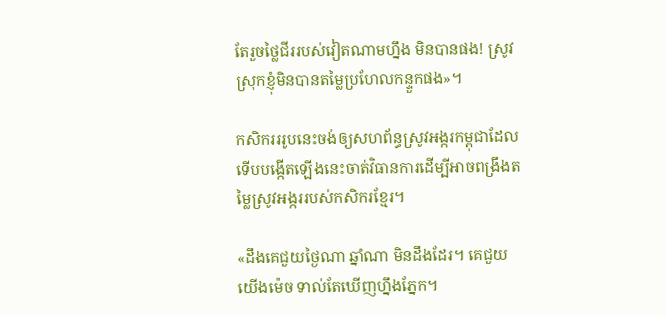តែរួចថ្លៃជីររបស់វៀតណាមហ្នឹង មិនបានផង! ស្រូវស្រុកខ្ញុំមិនបានតម្លៃប្រហែលកន្ទួកផង»។

កសិករររូបនេះចង់ឲ្យសហព័ន្ធស្រូវអង្ករកម្ពុជាដែលទើបបង្កើតឡើងនេះចាត់វិធានការដើម្បីអាចពង្រឹងតម្លៃស្រូវអង្កររបស់កសិករខ្មែរ។

«ដឹងគេជួយថ្ងៃណា ឆ្នាំណា មិនដឹងដែរ។ គេជួយយើងម៉េច ទាល់តែឃើញហ្នឹងភ្នែក។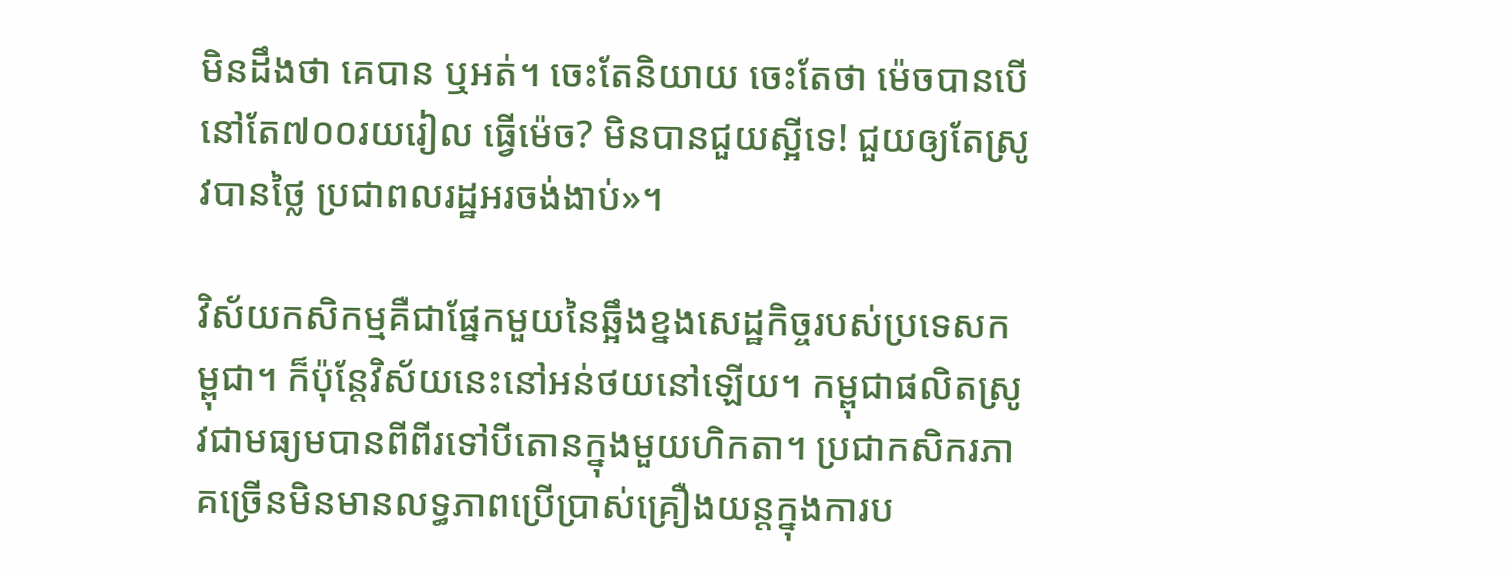មិនដឹងថា គេបាន ឬអត់។ ចេះតែនិយាយ ចេះតែថា ម៉េចបានបើនៅតែ៧០០រយរៀល ធ្វើម៉េច? មិនបានជួយស្អីទេ! ជួយឲ្យតែស្រូវបានថ្លៃ ប្រជាពលរដ្ឋអរចង់ងាប់»។

វិស័យកសិកម្មគឺជាផ្នែកមួយនៃឆ្អឹងខ្នងសេដ្ឋកិច្ចរបស់ប្រទេសកម្ពុជា។ ក៏ប៉ុន្តែវិស័យនេះនៅអន់ថយនៅឡើយ។ កម្ពុជាផលិតស្រូវជាមធ្យមបានពីពីរទៅបីតោនក្នុងមួយហិកតា។ ប្រជាកសិករភាគច្រើនមិនមានលទ្ធភាពប្រើប្រាស់គ្រឿងយន្តក្នុងការប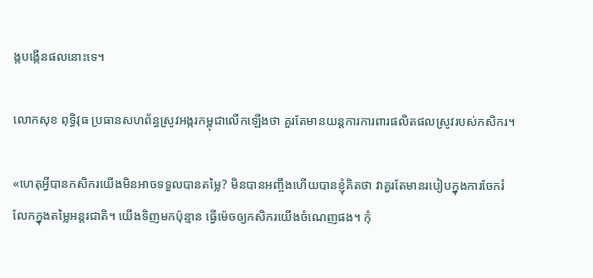ង្កបង្កើនផលនោះទេ។

លោកសុខ ពុទ្ធិវុធ ប្រធានសហព័ន្ធស្រូវអង្ករកម្ពុជាលើកឡើងថា គួរតែមានយន្តការការពារផលិតផលស្រូវរបស់កសិករ។

«ហេតុអ្វីបានកសិករយើងមិនអាចទទួលបានតម្លៃ? មិនបានអញ្ចឹងហើយបានខ្ញុំគិតថា វាគួរតែមានរបៀបក្នុងការចែករំលែកក្នុងតម្លៃអន្តរជាតិ។ យើងទិញមកប៉ុន្មាន ធ្វើម៉េចឲ្យកសិករយើងចំណេញផង។ កុំ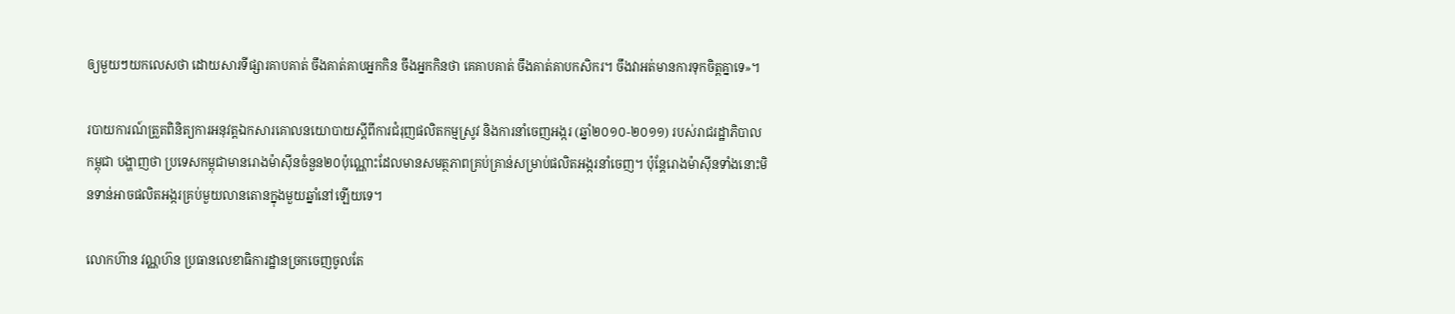ឲ្យមួយៗយកលេសថា ដោយសារទីផ្សារគាបគាត់ ចឹងគាត់គាបអ្នកកិន ចឹងអ្នកកិនថា គេគាបគាត់ ចឹងគាត់គាបកសិករ។ ចឹងវាអត់មានការទុកចិត្តគ្នាទេ»។

របាយការណ៍ត្រួតពិនិត្យការអនុវត្តឯកសារគោលនយោបាយស្តីពីការជំរុញផលិតកម្មស្រូវ និងការនាំចេញអង្ករ (ឆ្នាំ២០១០-២០១១) របស់រាជរដ្ឋាភិបាលកម្ពុជា បង្ហាញថា ប្រទេសកម្ពុជាមានរោងម៉ាស៊ីនចំនួន២០ប៉ុណ្ណោះដែលមានសមត្ថភាពគ្រប់គ្រាន់សម្រាប់ផលិតអង្ករនាំចេញ។ ប៉ុន្តែរោងម៉ាស៊ីនទាំងនោះមិនទាន់អាចផលិតអង្ករគ្រប់មួយលានតោនក្នុងមួយឆ្នាំនៅឡើយទេ។

លោកហ៊ាន វណ្ណហ៊ន ប្រធានលេខាធិការដ្ឋានច្រកចេញចូលតែ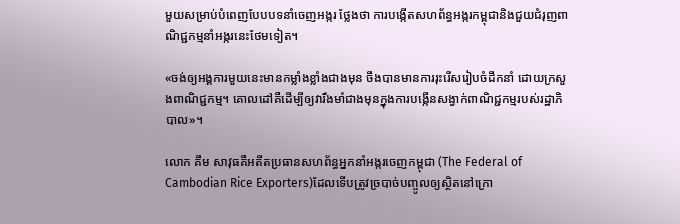មួយសម្រាប់បំពេញបែបបទនាំចេញអង្ករ ថ្លែងថា ការបង្កើតសហព័ន្ធអង្ករកម្ពុជានិងជួយជំរុញពាណិជ្ជកម្មនាំអង្ករនេះថែមទៀត។

«ចង់ឲ្យអង្គការមួយនេះមានកម្លាំងខ្លាំងជាងមុន ចឹងបានមានការរុះរើសរៀបចំដឹកនាំ ដោយក្រសួងពាណិជ្ជកម្ម។ គោលដៅគឺដើម្បីឲ្យវារឹងមាំជាងមុនក្នុងការបង្កើនសង្វាក់ពាណិជ្ជកម្មរបស់រដ្ឋាភិបាល»។

លោក គឹម សាវុធគឺអតីតប្រធានសហព័ន្ធអ្នកនាំអង្ករចេញកម្ពុជា (The Federal of Cambodian Rice Exporters)ដែលទើបត្រូវច្របាច់បញ្ចូលឲ្យស្ថិតនៅក្រោ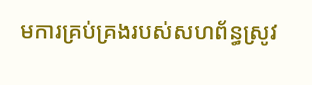មការគ្រប់គ្រងរបស់សហព័ន្ធស្រូវ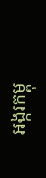អង្ករកម្ពុ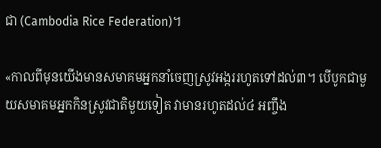ជា (Cambodia Rice Federation)។

«កាលពីមុនយើងមានសមាគមអ្នកនាំចេញស្រូវអង្កររហូតទៅដល់៣។ បើបូកជាមួយសមាគមអ្នកកិនស្រូវជាតិមួយទៀត វាមានរហូតដល់៤ អញ្ចឹង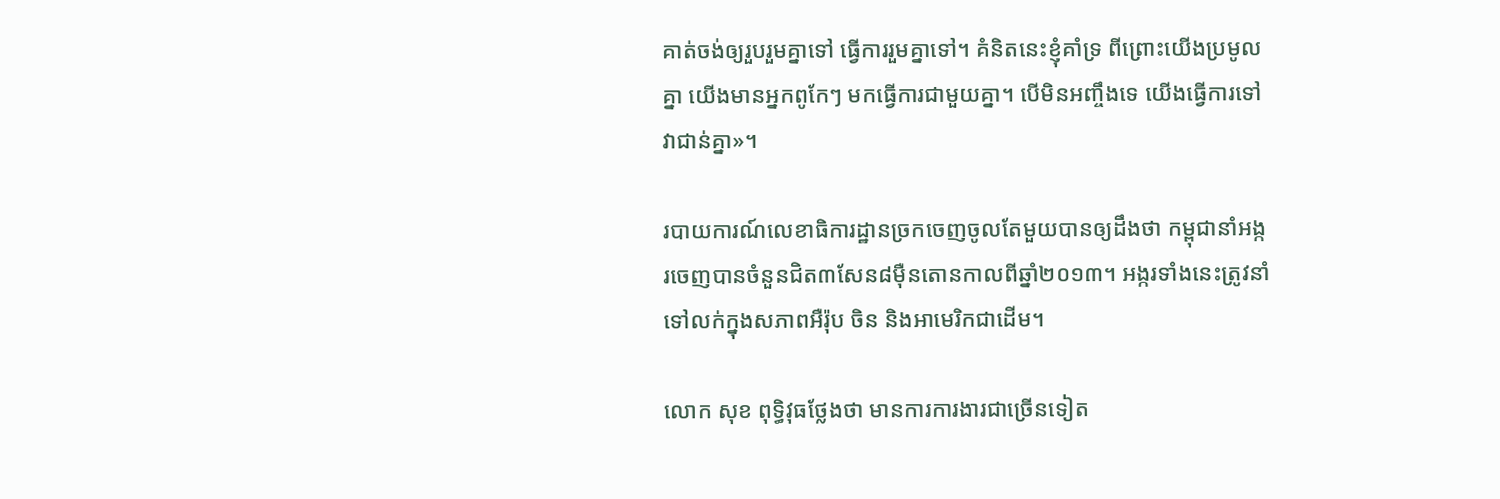គាត់ចង់ឲ្យរួបរួមគ្នាទៅ ធ្វើការរួមគ្នាទៅ។ គំនិតនេះខ្ញុំគាំទ្រ ពីព្រោះយើងប្រមូលគ្នា យើងមានអ្នកពូកែៗ មកធ្វើការជាមួយគ្នា។ បើមិនអញ្ចឹងទេ យើងធ្វើការទៅវាជាន់គ្នា»។

របាយការណ៍លេខាធិការដ្ឋានច្រកចេញចូលតែមួយបានឲ្យដឹងថា កម្ពុជានាំអង្ករចេញបានចំនួនជិត៣សែន៨ម៉ឺនតោនកាលពីឆ្នាំ២០១៣។ អង្ករទាំងនេះត្រូវនាំទៅលក់ក្នុងសភាពអឺរ៉ុប ចិន និងអាមេរិកជាដើម។

លោក សុខ ពុទ្ធិវុធថ្លែងថា មានការការងារជាច្រើនទៀត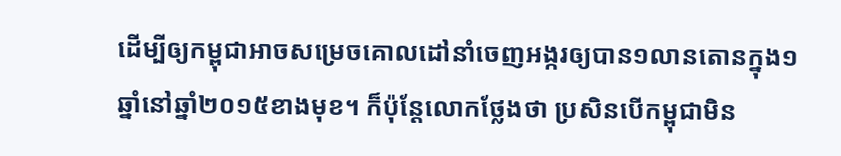ដើម្បីឲ្យកម្ពុជាអាចសម្រេចគោលដៅនាំចេញអង្ករឲ្យបាន១លានតោនក្នុង១ឆ្នាំនៅឆ្នាំ២០១៥ខាងមុខ។ ក៏ប៉ុន្តែលោកថ្លែងថា ប្រសិនបើកម្ពុជាមិន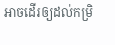អាចដើរឲ្យដល់កម្រិ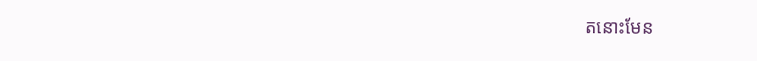តនោះមែន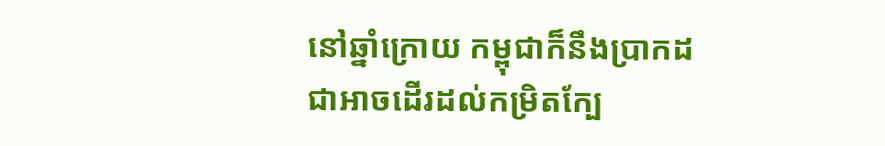នៅឆ្នាំក្រោយ កម្ពុជាក៏នឹងប្រាកដជាអាចដើរដល់កម្រិតក្បែ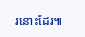រនោះដែរ៕